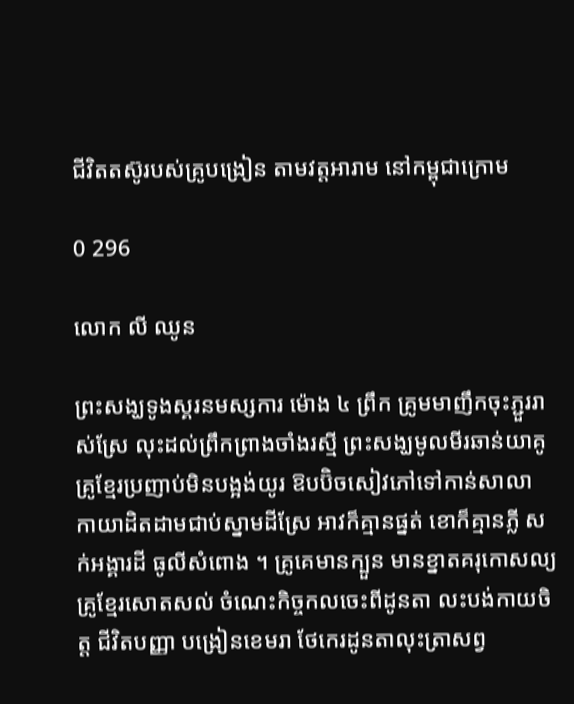ជីវិតតស៊ូរបស់គ្រូបង្រៀន តាមវត្តអារាម នៅកម្ពុជាក្រោម

0 296

លោក លី ឈូន

ព្រះសង្ឃទូងស្គរនមស្សការ ម៉ោង ៤ ព្រឹក គ្រូមមាញឹកចុះភ្ជួររាស់ស្រែ លុះដល់ព្រឹកព្រាងចាំងរស្មី ព្រះសង្ឃមូលមីរឆាន់យាគូ គ្រូខ្មែរប្រញាប់មិនបង្អង់យូរ ឱបប៊ិចសៀវភៅទៅកាន់សាលា កាយាដិតដាមជាប់ស្នាមដីស្រែ អាវក៏គ្មានផ្នត់ ខោក៏គ្មានភ្លី សក់អង្គារដី ធូលីសំពោង ។ គ្រូគេមានក្បួន មានខ្នាតគរុកោសល្យ គ្រូខ្មែរសោតសល់ ចំណេះកិច្ចកលចេះពីដូនតា លះបង់កាយចិត្ត ជីវិតបញ្ញា បង្រៀនខេមរា ថែកេរដូនតាលុះត្រាសព្វ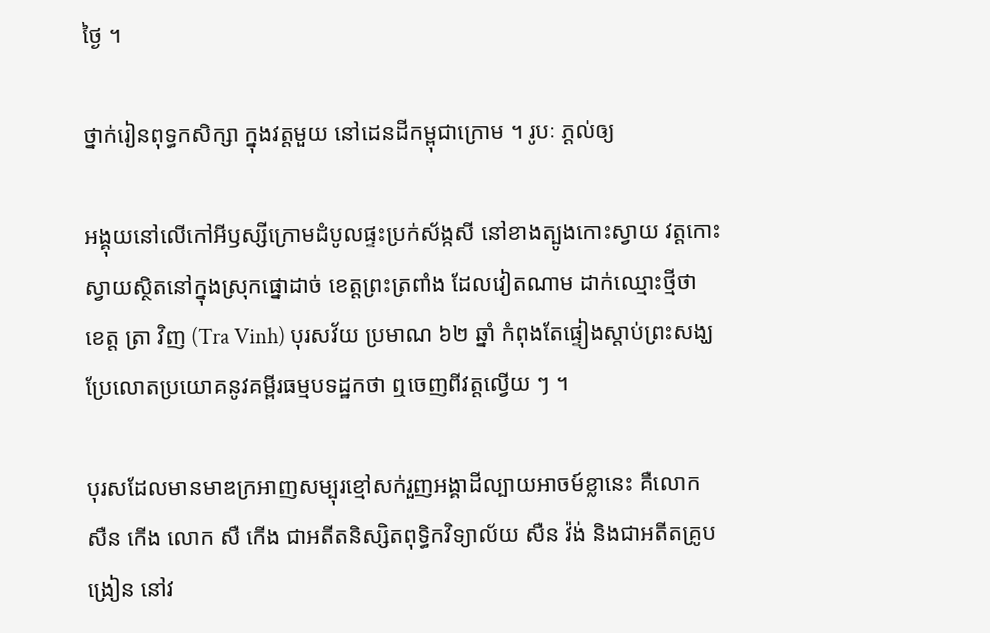ថ្ងៃ ។

ថ្នាក់រៀនពុទ្ធកសិក្សា ក្នុងវត្តមួយ នៅដេនដីកម្ពុជាក្រោម ។ រូបៈ ភ្តល់ឲ្យ

អង្គុយនៅលើកៅអីឫស្សីក្រោមដំបូលផ្ទះប្រក់ស័ង្កសី នៅខាងត្បូងកោះស្វាយ វត្តកោះស្វាយស្ថិតនៅក្នុងស្រុកផ្នោដាច់ ខេត្តព្រះត្រពាំង ដែលវៀតណាម ដាក់ឈ្មោះថ្មីថា ខេត្ត ត្រា វិញ (Tra Vinh) បុរសវ័យ ប្រមាណ ៦២ ឆ្នាំ កំពុងតែផ្ទៀងស្ដាប់ព្រះសង្ឃប្រែលោតប្រយោគនូវគម្ពីរធម្មបទដ្ឋកថា ឮចេញពីវត្តល្វើយ ៗ ។

បុរសដែលមានមាឌក្រអាញសម្បុរខ្មៅសក់រួញអង្គាដីល្បាយអាចម៍ខ្លានេះ គឺលោក សឺន កើង លោក សឺ កើង ជាអតីតនិស្សិតពុទ្ធិកវិទ្យាល័យ សឺន វ៉ង់ និងជាអតីតគ្រូបង្រៀន នៅវ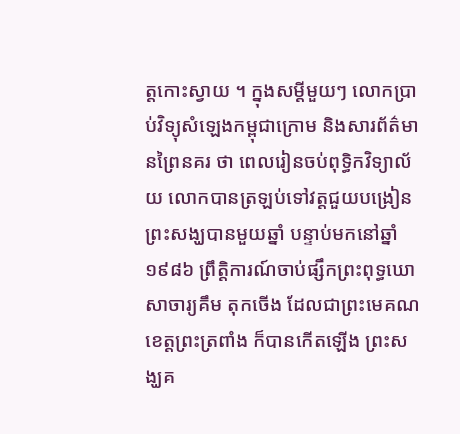ត្តកោះស្វាយ ។ ក្នុងសម្ដីមួយៗ លោកប្រាប់វិទ្យុសំឡេងកម្ពុជាក្រោម និងសារព័ត៌មានព្រៃនគរ ថា ពេលរៀនចប់ពុទ្ធិកវិទ្យាល័យ លោកបានត្រឡប់ទៅវត្តជួយបង្រៀនព្រះសង្ឃបានមួយឆ្នាំ បន្ទាប់មកនៅឆ្នាំ ១៩៨៦ ព្រឹត្តិការណ៍ចាប់ផ្សឹកព្រះពុទ្ធឃោសាចារ្យគឹម តុកចើង ដែលជាព្រះមេគណ ខេត្តព្រះត្រពាំង ក៏បានកើតឡើង ព្រះសង្ឃគ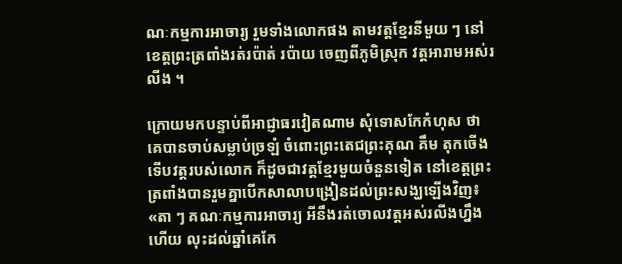ណៈកម្មការអាចារ្យ រួមទាំងលោកផង តាមវត្តខ្មែរនីមួយ ៗ នៅខេត្តព្រះត្រពាំងរត់រប៉ាត់ រប៉ាយ ចេញពីភូមិស្រុក វត្តអារាមអស់រលីង ។

ក្រោយមកបន្ទាប់ពីអាជ្ញាធរវៀតណាម សុំទោសកែកំហុស ថា គេបានចាប់សម្លាប់ច្រឡំ ចំពោះព្រះតេជព្រះគុណ គឹម តុកចើង ទើបវត្តរបស់លោក ក៏ដូចជាវត្តខ្មែរមួយចំនួនទៀត នៅខេត្តព្រះត្រពាំងបានរួមគ្នាបើកសាលាបង្រៀនដល់ព្រះសង្ឃឡើងវិញ៖ «តា ៗ គណៈកម្មការអាចារ្យ អីនឹងរត់ចោលវត្តអស់រលីងហ្នឹង ហើយ លុះដល់ឆ្នាំគេកែ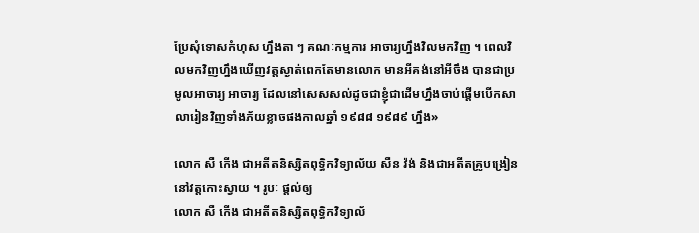ប្រែសុំទោសកំហុស ហ្នឹងតា ៗ គណៈកម្មការ អាចារ្យហ្នឹងវិលមកវិញ ។ ពេលវិលមកវិញហ្នឹងឃើញវត្តស្ងាត់ពេកតែមានលោក មានអីគង់នៅអីចឹង បានជាប្រមូលអាចារ្យ អាចារ្យ ដែលនៅសេសសល់ដូចជាខ្ញុំជាដើមហ្នឹងចាប់ផ្ដើមបើកសាលារៀនវិញទាំងភ័យខ្លាចផងកាលឆ្នាំ ១៩៨៨ ១៩៨៩ ហ្នឹង»

លោក សឺ កើង ជាអតីតនិស្សិតពុទ្ធិកវិទ្យាល័យ សឺន វ៉ង់ និងជាអតីតគ្រូបង្រៀន នៅវត្តកោះស្វាយ ។ រូបៈ ផ្តល់ឲ្យ
លោក សឺ កើង ជាអតីតនិស្សិតពុទ្ធិកវិទ្យាល័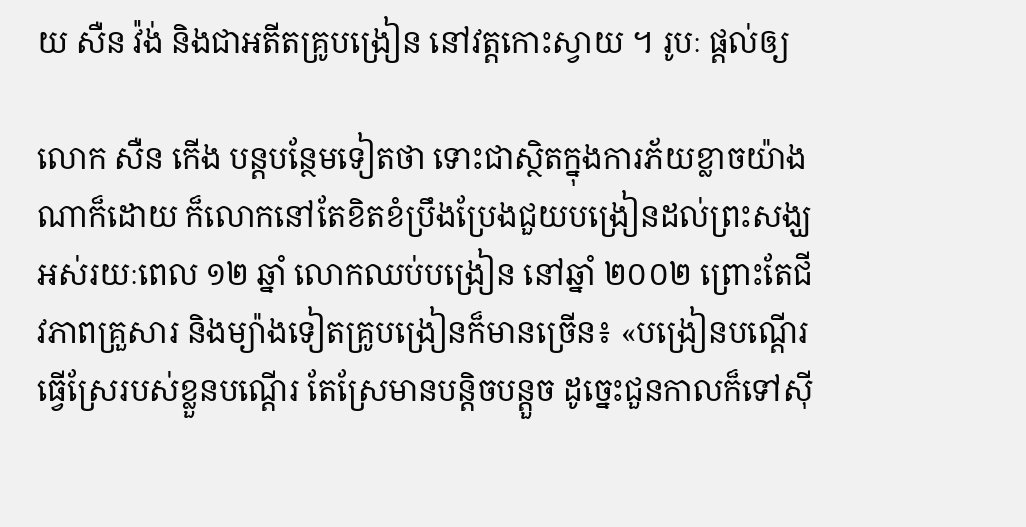យ សឺន វ៉ង់ និងជាអតីតគ្រូបង្រៀន នៅវត្តកោះស្វាយ ។ រូបៈ ផ្តល់ឲ្យ

លោក សឺន កើង បន្តបន្ថែមទៀតថា ទោះជាស្ថិតក្នុងការភ័យខ្លាចយ៉ាងណាក៏ដោយ ក៏លោកនៅតែខិតខំប្រឹងប្រែងជួយបង្រៀនដល់ព្រះសង្ឃអស់រយៈពេល ១២ ឆ្នាំ លោកឈប់បង្រៀន នៅឆ្នាំ ២០០២ ព្រោះតែជីវភាពគ្រួសារ និងម្យ៉ាងទៀតគ្រូបង្រៀនក៏មានច្រើន៖ «បង្រៀនបណ្ដើរធ្វើស្រែរបស់ខ្លួនបណ្ដើរ តែស្រែមានបន្តិចបន្តួច ដូច្នេះជួនកាលក៏ទៅស៊ី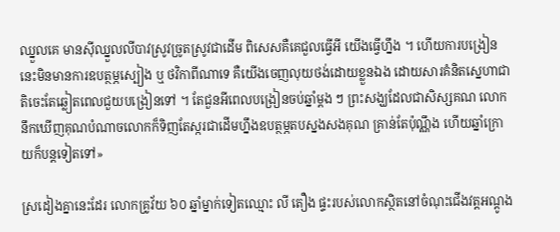ឈ្នួលគេ មានស៊ីឈ្នួលលីបាវស្រូវច្រូតស្រូវជាដើម ពិសេសគឺគេជួលធ្វើអី យើងធ្វើហ្នឹង ។ ហើយការបង្រៀននេះមិនមានការឧបត្ថម្ភស្បៀង ឬ ថវិកាពីណាទេ គឺយើងចេញលុយថង់ដោយខ្លួនឯង ដោយសារគំនិតស្នេហាជាតិចេះតែឆ្លៀតពេលជួយបង្រៀនទៅ ។ តែជួនអីពេលបង្រៀនចប់ឆ្នាំម្ដង ៗ ព្រះសង្ឃដែលជាសិស្សគណ លោកនឹកឃើញគុណបំណាចលោកក៏ទិញតែស្ករជាដើមហ្នឹងឧបត្ថម្ភតបស្នងសងគុណ គ្រាន់តែប៉ុណ្ណឹង ហើយឆ្នាំក្រោយក៏បន្តទៀតទៅ»

ស្រដៀងគ្នានេះដែរ លោកគ្រូវ័យ ៦០ ឆ្នាំម្នាក់ទៀតឈ្មោះ លី តឿង ផ្ទះរបស់លោកស្ថិតនៅចំណុះជើងវត្តអណ្ដូង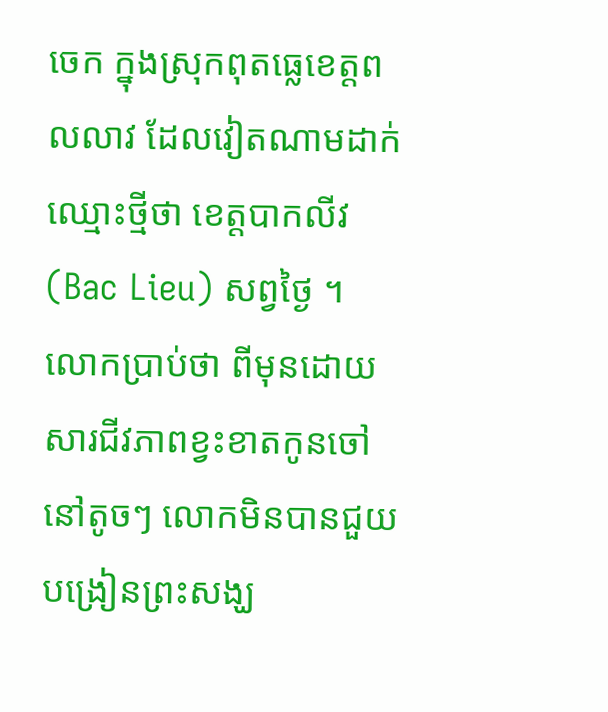ចេក ក្នុងស្រុកពុតធ្លេខេត្តពលលាវ ដែលវៀតណាមដាក់ឈ្មោះថ្មីថា ខេត្តបាកលីវ (Bac Lieu) សព្វថ្ងៃ ។ លោកប្រាប់ថា ពីមុនដោយសារជីវភាពខ្វះខាតកូនចៅនៅតូចៗ លោកមិនបានជួយបង្រៀនព្រះសង្ឃ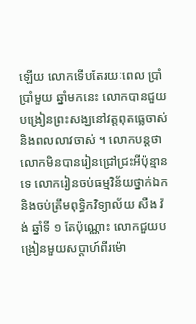ឡើយ លោកទើបតែរយៈពេល ប្រាំ ប្រាំមួយ ឆ្នាំមកនេះ លោកបានជួយបង្រៀនព្រះសង្ឃនៅវត្តពុតធ្លេចាស់ និងពលលាវចាស់ ។ លោកបន្តថា លោកមិនបានរៀនជ្រៅជ្រះអីប៉ុន្មានទេ លោករៀនចប់ធម្មវិន័យថ្នាក់ឯក និងចប់ត្រឹមពុទ្ធិកវិទ្យាល័យ សឺង វ៉ង់ ឆ្នាំទី ១ តែប៉ុណ្ណោះ លោកជួយបង្រៀនមួយសប្ដាហ៍ពីរម៉ោ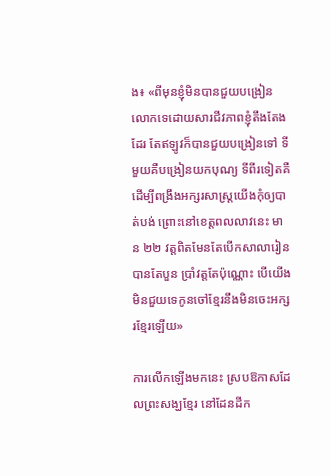ង៖ «ពីមុនខ្ញុំមិនបានជួយបង្រៀនលោកទេដោយសារជីវភាពខ្ញុំតឹងតែងដែរ តែឥឡូវក៏បានជួយបង្រៀនទៅ ទីមួយគឺបង្រៀនយកបុណ្យ ទីពីរទៀតគឺដើម្បីពង្រឹងអក្សរសាស្ត្រយើងកុំឲ្យបាត់បង់ ព្រោះនៅខេត្តពលលាវនេះ មាន ២២ វត្តពិតមែនតែបើកសាលារៀនបានតែបួន ប្រាំវត្តតែប៉ុណ្ណោះ បើយើងមិនជួយទេកូនចៅខ្មែរនឹងមិនចេះអក្សរខ្មែរឡើយ»

ការលើកឡើងមកនេះ ស្របឱកាសដែលព្រះសង្ឃខ្មែរ នៅដែនដីក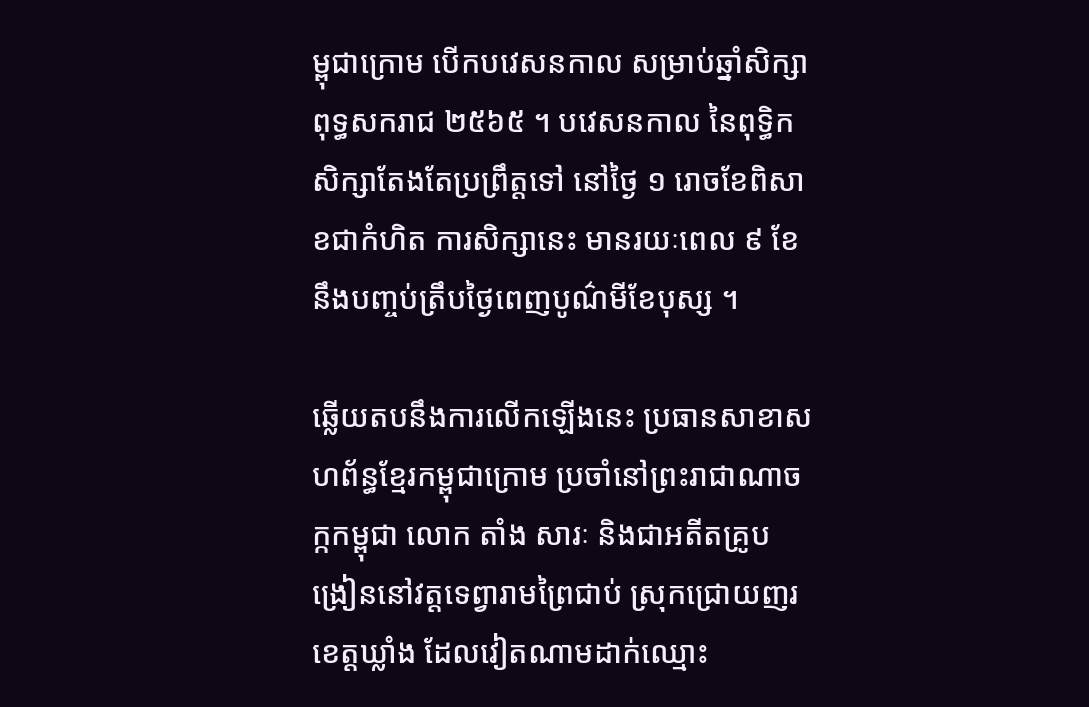ម្ពុជាក្រោម បើកបវេសនកាល សម្រាប់ឆ្នាំសិក្សាពុទ្ធសករាជ ២៥៦៥ ។ បវេសនកាល នៃពុទ្ធិកសិក្សាតែងតែប្រព្រឹត្តទៅ នៅថ្ងៃ ១ រោចខែពិសាខជាកំហិត ការសិក្សានេះ មានរយៈពេល ៩ ខែ នឹងបញ្ចប់ត្រឹបថ្ងៃពេញបូណ៌មីខែបុស្ស ។

ឆ្លើយតបនឹងការលើកឡើងនេះ ប្រធានសាខាសហព័ន្ធខ្មែរកម្ពុជាក្រោម ប្រចាំនៅព្រះរាជាណាចក្កកម្ពុជា លោក តាំង សារៈ និងជាអតីតគ្រូបង្រៀននៅវត្តទេព្វារាមព្រៃជាប់ ស្រុកជ្រោយញរ ខេត្តឃ្លាំង ដែលវៀតណាមដាក់ឈ្មោះ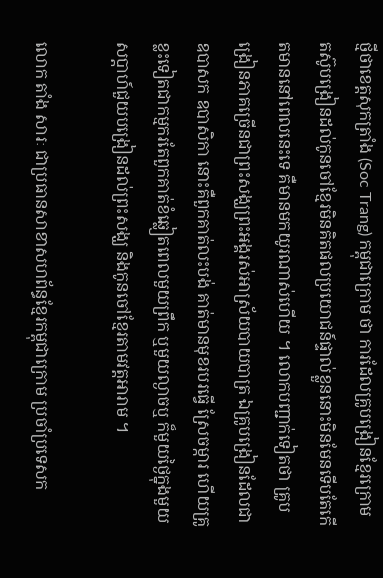ថ្មីថាខេត្តសុកត្រាំង (Soc Trang) កម្ពុជាក្រោម ថា ការដែលគ្រូបង្រៀនខ្មែរក្រោម តស៊ូបង្រៀនដល់កូនចៅខ្មែរមិនគិតផលប្រយោជន៍ផ្ទាល់ខ្លួននោះមិនមែនទើបតែកើតមាននៅពេលនេះទេ គឺមានមកយូរណាស់ហើយ ។ លោកបញ្ជាក់ទៀតថា គ្រូបង្រៀនភាគច្រើនជាព្រះសង្ឃព្រះអង្គរស់អាស្រ័យបាយបាត្រ ឯគ្រូបង្រៀនដែលជាឧបាសក ឧបាសិកា នោះគឺពួកគាត់លះបង់ គាត់មានមុខរបរធ្វើ ស្រែចម្ការ ហើយគ្រូខ្លះទៀតជាកម្មករតែពួកគាត់ខំឆ្លៀតពេលមួយព្រឹក ឬមួយល្ងាចឬ ក៏មួយថ្ងៃក្នុងមួយសប្ដាហ៍ជួយបង្រៀនដល់ព្រះសង្ឃ និងកូនចៅខ្មែរតាមវត្តអារាម ។

លោក តាំង សារៈ ជាប្រធានសាខាសហព័ន្ធខ្មែរកម្ពុជាក្រោម ប្រចាំប្រទេសក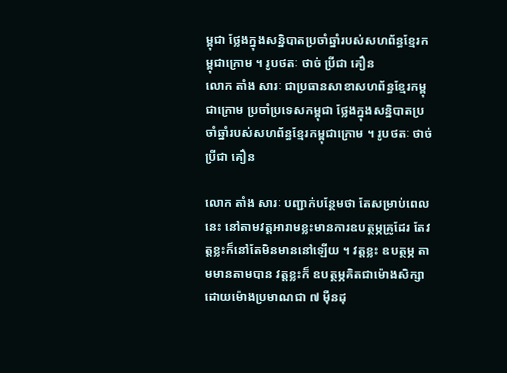ម្ពុជា ថ្លែងក្នុងសន្និបាតប្រចាំឆ្នាំរបស់សហព័ន្ធខ្មែរកម្ពុជាក្រោម ។ រូបថតៈ ថាច់ ប្រីជា គឿន
លោក តាំង សារៈ ជាប្រធានសាខាសហព័ន្ធខ្មែរកម្ពុជាក្រោម ប្រចាំប្រទេសកម្ពុជា ថ្លែងក្នុងសន្និបាតប្រចាំឆ្នាំរបស់សហព័ន្ធខ្មែរកម្ពុជាក្រោម ។ រូបថតៈ ថាច់ ប្រីជា គឿន

លោក តាំង សារៈ បញ្ជាក់បន្ថែមថា តែសម្រាប់ពេលនេះ នៅតាមវត្តអារាមខ្លះមានការឧបត្ថម្ភគ្រូដែរ តែវត្តខ្លះក៏នៅតែមិនមាននៅឡើយ ។ វត្តខ្លះ ឧបត្ថម្ភ តាមមានតាមបាន វត្តខ្លះក៏ ឧបត្ថម្ភគិតជាម៉ោងសិក្សាដោយម៉ោងប្រមាណជា ៧ ម៉ឺនដុ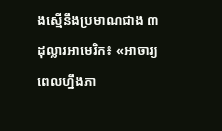ងស្មើនឹងប្រមាណជាង ៣ ដុល្លារអាមេរិក៖ «អាចារ្យពេលហ្នឹងភា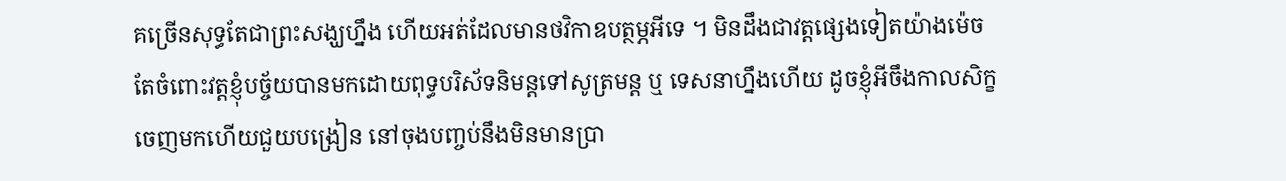គច្រើនសុទ្ធតែជាព្រះសង្ឃហ្នឹង ហើយអត់ដែលមានថវិកាឧបត្ថម្ភអីទេ ។ មិនដឹងជាវត្តផ្សេងទៀតយ៉ាងម៉េច តែចំពោះវត្តខ្ញុំបច្ច័យបានមកដោយពុទ្ធបរិស័ទនិមន្តទៅសូត្រមន្ត ឬ ទេសនាហ្នឹងហើយ ដូចខ្ញុំអីចឹងកាលសិក្ខចេញមកហើយជួយបង្រៀន នៅចុងបញ្ចប់នឹងមិនមានប្រា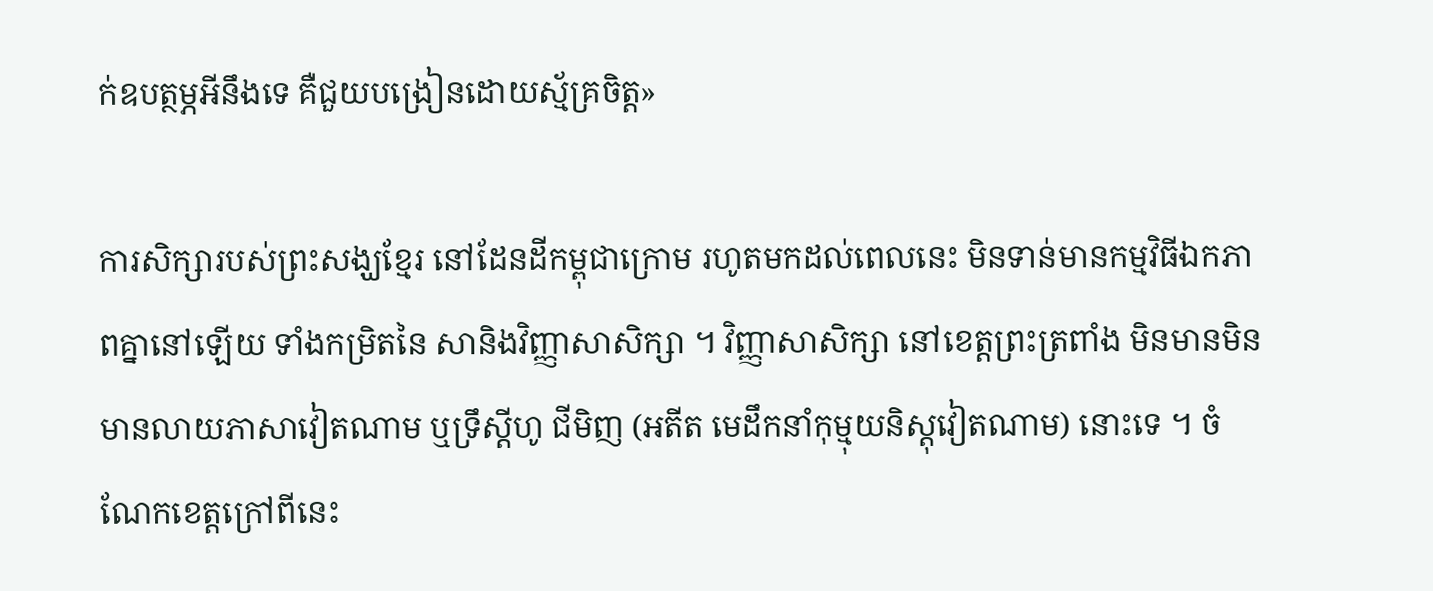ក់ឧបត្ថម្ភអីនឹងទេ គឺជួយបង្រៀនដោយស្ម័គ្រចិត្ត»

ការសិក្សារបស់ព្រះសង្ឃខ្មែរ នៅដែនដីកម្ពុជាក្រោម រហូតមកដល់ពេលនេះ មិនទាន់មានកម្មវិធីឯកភាពគ្នានៅឡើយ ទាំងកម្រិតនៃ សានិងវិញ្ញាសាសិក្សា ។ វិញ្ញាសាសិក្សា នៅខេត្តព្រះត្រពាំង មិនមានមិនមានលាយភាសាវៀតណាម ឬទ្រឹស្ដីហូ ជីមិញ (អតីត មេដឹកនាំកុម្មុយនិស្តុវៀតណាម) នោះទេ ។ ចំណែកខេត្តក្រៅពីនេះ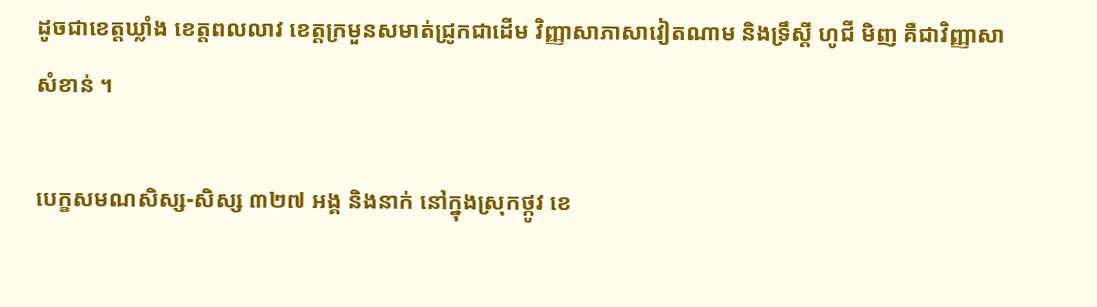ដូចជាខេត្តឃ្លាំង ខេត្តពលលាវ ខេត្តក្រមួនសមាត់ជ្រូកជាដើម វិញ្ញាសាភាសាវៀតណាម និងទ្រឹស្ដី ហូជី មិញ គឺជាវិញ្ញាសាសំខាន់ ។

បេក្ខសមណសិស្ស-សិស្ស ៣២៧ អង្គ និងនាក់ នៅក្នុងស្រុកថ្កូវ ខេ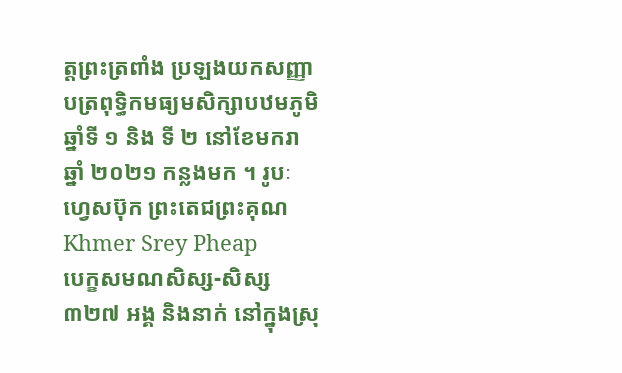ត្តព្រះត្រពាំង ប្រឡងយកសញ្ញាបត្រពុទ្ធិកមធ្យមសិក្សាបឋមភូមិ ឆ្នាំទី ១ និង ទី ២ នៅខែមករា ឆ្នាំ ២០២១ កន្លងមក ។ រូបៈ ហ្វេសប៊ុក ព្រះតេជព្រះគុណ Khmer Srey Pheap
បេក្ខសមណសិស្ស-សិស្ស ៣២៧ អង្គ និងនាក់ នៅក្នុងស្រុ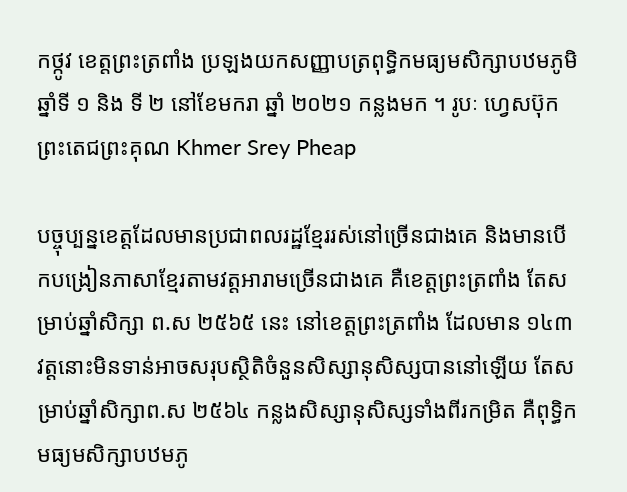កថ្កូវ ខេត្តព្រះត្រពាំង ប្រឡងយកសញ្ញាបត្រពុទ្ធិកមធ្យមសិក្សាបឋមភូមិ ឆ្នាំទី ១ និង ទី ២ នៅខែមករា ឆ្នាំ ២០២១ កន្លងមក ។ រូបៈ ហ្វេសប៊ុក ព្រះតេជព្រះគុណ Khmer Srey Pheap

បច្ចុប្បន្នខេត្តដែលមានប្រជាពលរដ្ឋខ្មែររស់នៅច្រើនជាងគេ និងមានបើកបង្រៀនភាសាខ្មែរតាមវត្តអារាមច្រើនជាងគេ គឺខេត្តព្រះត្រពាំង តែសម្រាប់ឆ្នាំសិក្សា ព.ស ២៥៦៥ នេះ នៅខេត្តព្រះត្រពាំង ដែលមាន ១៤៣ វត្តនោះមិនទាន់អាចសរុបស្ថិតិចំនួនសិស្សានុសិស្សបាននៅឡើយ តែសម្រាប់ឆ្នាំសិក្សាព.ស ២៥៦៤ កន្លងសិស្សានុសិស្សទាំងពីរកម្រិត គឺពុទ្ធិកមធ្យមសិក្សាបឋមភូ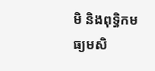មិ និងពុទ្ធិកមធ្យមសិ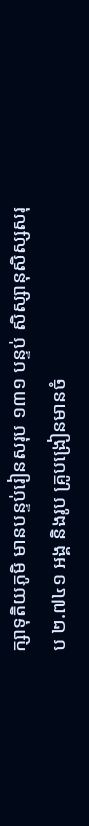ក្សាទុតិយភូមិ មានបន្ទប់រៀនសរុប ១៣១ បន្ទប់ សិស្សានុសិស្សសរុប ២.៧៤១ អង្គ និងរូប គ្រូបង្រៀនមានចំ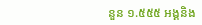នួន ១.៥៥៥ អង្គនិង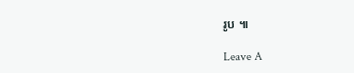រូប ៕

Leave A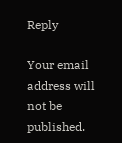Reply

Your email address will not be published.